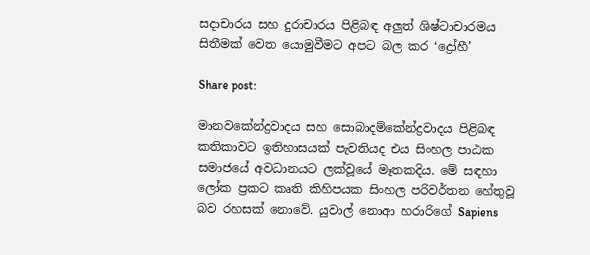සදාචාරය සහ දුරාචාරය පිළිබඳ අලුත් ශිෂ්ටාචාරමය සිතීමක් වෙත යොමුවීමට අපට බල කර ‘ද්‍රෝහී’

Share post:

මානවකේන්ද්‍රවාදය සහ සොබාදම්කේන්ද්‍රවාදය පිළිබඳ කතිකාවට ඉතිහාසයක් පැවතියද එය සිංහල පාඨක සමාජයේ අවධානයට ලක්වූයේ මෑතකදිය. මේ සඳහා ලෝක ප්‍රකට කෘති කිහිපයක සිංහල පරිවර්තන හේතුවූ බව රහසක් නොවේ. යුවාල් නොආ හරාරිගේ Sapiens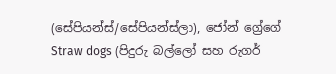(සේපියන්ස්/සේපියන්ස්ලා), ජෝන් ග්‍රේගේ Straw dogs (පිදුරු බල්ලෝ සහ රුගර්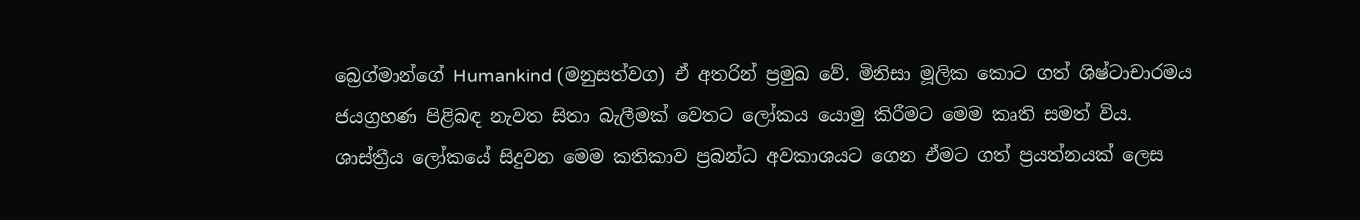බ්‍රෙග්මාන්ගේ Humankind (මනුසත්වග) ඒ අතරින් ප්‍රමුඛ වේ. මිනිසා මූලික කොට ගත් ශිෂ්ටාචාරමය ජයග්‍රහණ පිළිබඳ නැවත සිතා බැලීමක් වෙතට ලෝකය යොමු කිරීමට මෙම කෘති සමත් විය. ශාස්ත්‍රීය ලෝකයේ සිදුවන මෙම කතිකාව ප්‍රබන්ධ අවකාශයට ගෙන ඒමට ගත් ප්‍රයත්නයක් ලෙස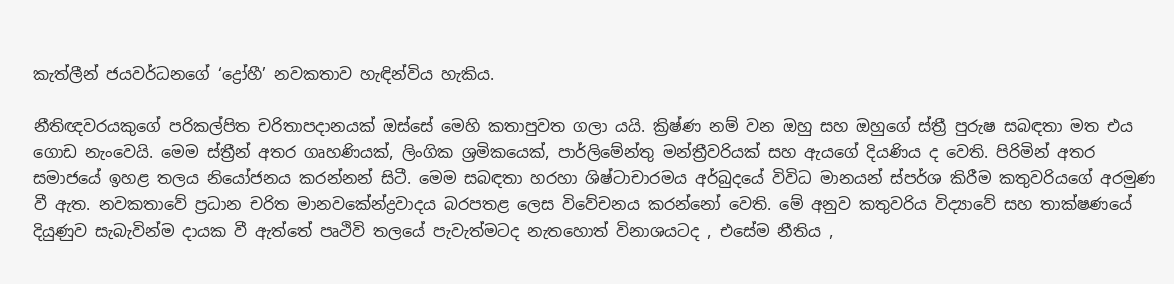කැත්ලීන් ජයවර්ධනගේ ‘ද්‍රෝහී’ නවකතාව හැඳින්විය හැකිය.

නීතිඥවරයකුගේ පරිකල්පිත චරිතාපදානයක් ඔස්සේ මෙහි කතාපුවත ගලා යයි. ක්‍රිෂ්ණ නම් වන ඔහු සහ ඔහුගේ ස්ත්‍රී පුරුෂ සබඳතා මත එය ගොඩ නැංවෙයි. මෙම ස්ත්‍රීන් අතර ගෘහණියක්, ලිංගික ශ්‍රමිකයෙක්, පාර්ලිමේන්තු මන්ත්‍රීවරියක් සහ ඇයගේ දියණිය ද වෙති. පිරිමින් අතර සමාජයේ ඉහළ තලය නියෝජනය කරන්නන් සිටී. මෙම සබඳතා හරහා ශිෂ්ටාචාරමය අර්බුදයේ විවිධ මානයන් ස්පර්ශ කිරීම කතුවරියගේ අරමුණ වී ඇත. නවකතාවේ ප්‍රධාන චරිත මානවකේන්ද්‍රවාදය බරපතළ ලෙස විවේචනය කරන්නෝ වෙති. මේ අනුව කතුවරිය විද්‍යාවේ සහ තාක්ෂණයේ දියුණුව සැබැවින්ම දායක වී ඇත්තේ පෘථිවි තලයේ පැවැත්මටද නැතහොත් විනාශයටද , එසේම නීතිය ,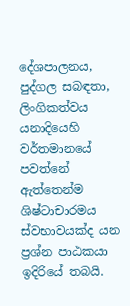දේශපාලනය, පුද්ගල සබඳතා, ලිංගිකත්වය යනාදියෙහි වර්තමානයේ පවත්නේ ඇත්තෙන්ම ශිෂ්ටාචාරමය ස්වභාවයක්ද යන ප්‍රශ්න පාඨකයා ඉදිරියේ තබයි.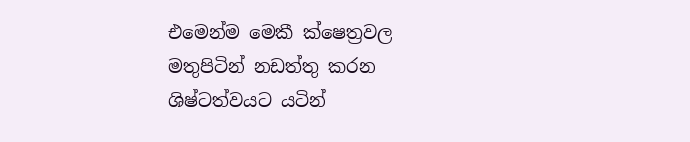එමෙන්ම මෙකී ක්ෂෙත්‍රවල මතුපිටින් නඩත්තු කරන ශිෂ්ටත්වයට යටින්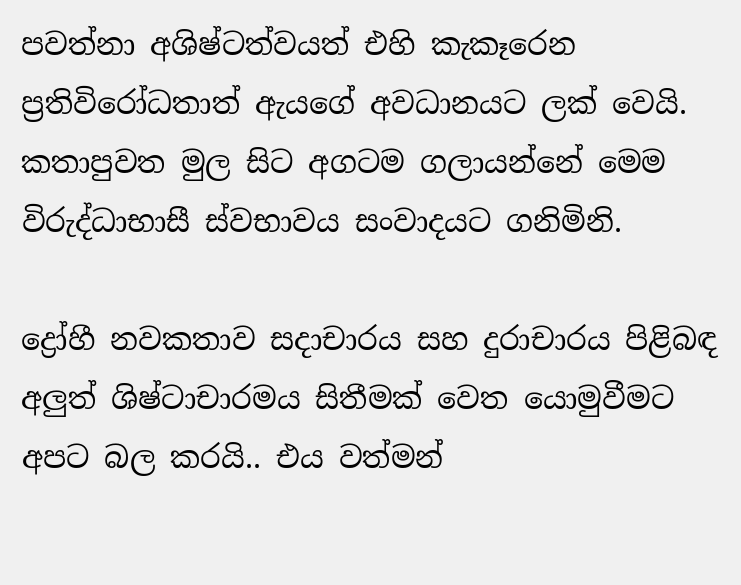පවත්නා අශිෂ්ටත්වයත් එහි කැකෑරෙන ප්‍රතිවිරෝධතාත් ඇයගේ අවධානයට ලක් වෙයි. කතාපුවත මුල සිට අගටම ගලායන්නේ මෙම විරුද්ධාභාසී ස්වභාවය සංවාදයට ගනිමිනි.

ද්‍රෝහී නවකතාව සදාචාරය සහ දුරාචාරය පිළිබඳ අලුත් ශිෂ්ටාචාරමය සිතීමක් වෙත යොමුවීමට අපට බල කරයි.. එය වත්මන්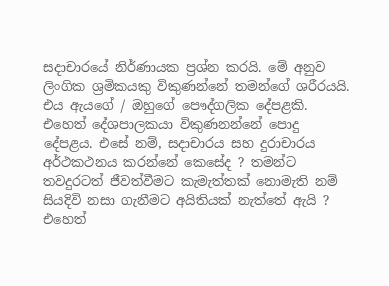සදාචාරයේ නිර්ණායක ප්‍රශ්න කරයි. මේ අනුව ලිංගික ශ්‍රමිකයකු විකුණන්නේ තමන්ගේ ශරීරයයි. එය ඇයගේ / ඔහුගේ පෞද්ගලික දේපළකි. එහෙත් දේශපාලකයා විකුණනන්නේ පොදු දේපළය. එසේ නම්, සදාචාරය සහ දුරාචාරය අර්ථකථනය කරන්නේ කෙසේද ? තමන්ට තවදුරටත් ජීවත්වීමට කැමැත්තක් නොමැති නම් සියදිවි නසා ගැනීමට අයිතියක් නැත්තේ ඇයි ? එහෙත්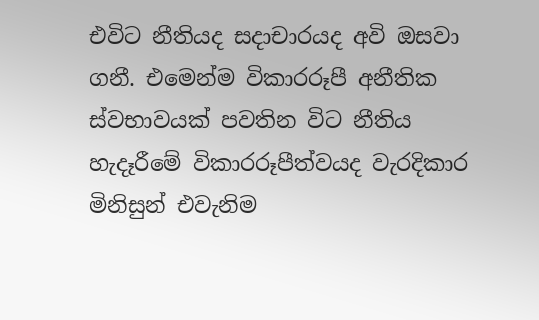එවිට නීතියද සදාචාරයද අවි ඔසවා ගනී. එමෙන්ම විකාරරූපී අනීතික ස්වභාවයක් පවතින විට නීතිය හැදෑරීමේ විකාරරූපීත්වයද වැරදිකාර මිනිසුන් එවැනිම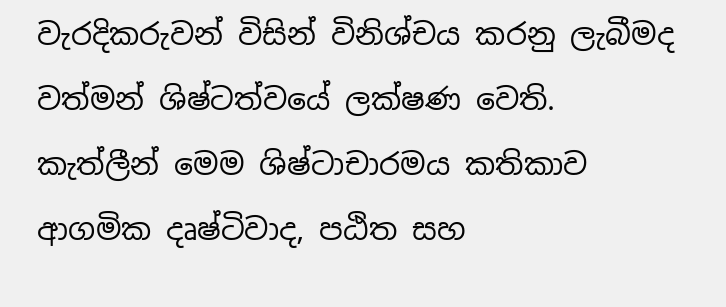වැරදිකරුවන් විසින් විනිශ්චය කරනු ලැබීමද වත්මන් ශිෂ්ටත්වයේ ලක්ෂණ වෙති. කැත්ලීන් මෙම ශිෂ්ටාචාරමය කතිකාව ආගමික දෘෂ්ටිවාද, පඨිත සහ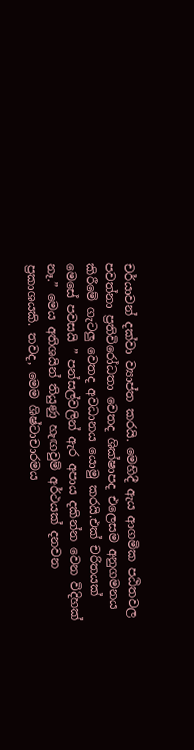චර්යාවන් දක්වා ව්‍යාප්ත කරයි. මෙහිදී ඇය ආගමික පඨිතවල පවත්නා ප්‍රතිවිරෝධතා වෙතද ශික්ෂාපද එලෙසම අනුගමනය කිරීමේ ගැටලු වෙතද අවධානය යොමු කරයි.එක් චරිතයක් මෙසේ පවසයි ” පන්සල්වලින් ඇර අපාය දකින්න වෙන විදිහක් නෑ.” මෙය අතිශයින් තියුණු හැඟවුම් අර්ථයක් දනවන ප්‍රකාශයකි. තවද, මෙම ශිෂ්ටාචාරමය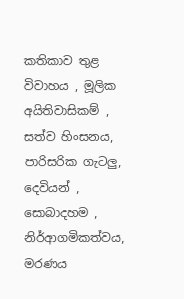කතිකාව තුළ විවාහය , මූලික අයිතිවාසිකම් , සත්ව හිංසනය, පාරිසරික ගැටලු, දෙවියන් , සොබාදහම , නිර්ආගමිකත්වය, මරණය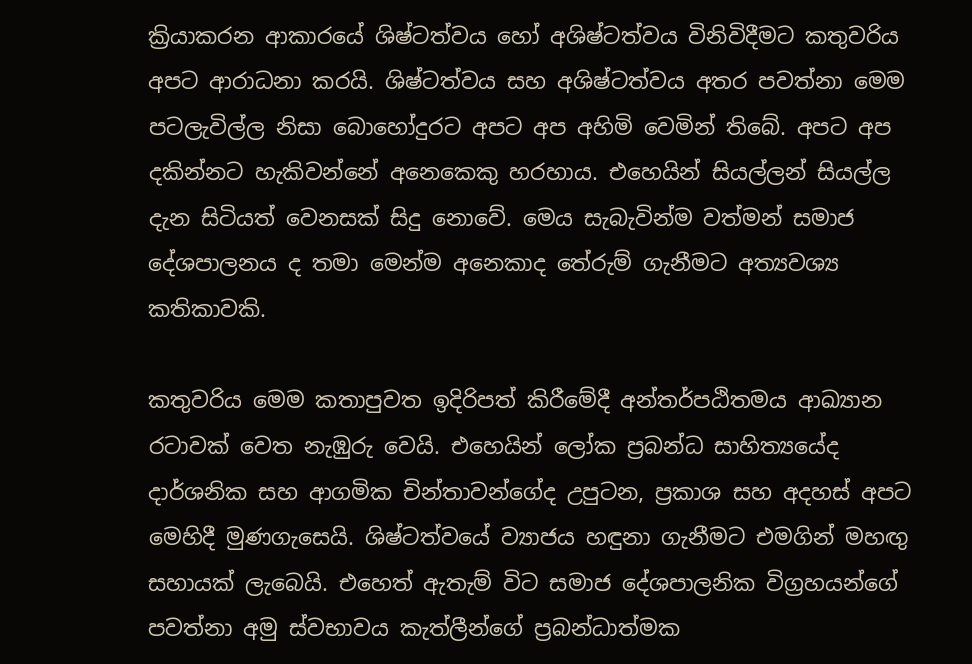ක්‍රියාකරන ආකාරයේ ශිෂ්ටත්වය හෝ අශිෂ්ටත්වය විනිවිදීමට කතුවරිය අපට ආරාධනා කරයි. ශිෂ්ටත්වය සහ අශිෂ්ටත්වය අතර පවත්නා මෙම පටලැවිල්ල නිසා බොහෝදුරට අපට අප අහිමි වෙමින් තිබේ. අපට අප දකින්නට හැකිවන්නේ අනෙකෙකු හරහාය. එහෙයින් සියල්ලන් සියල්ල දැන සිටියත් වෙනසක් සිදු නොවේ. මෙය සැබැවින්ම වත්මන් සමාජ දේශපාලනය ද තමා මෙන්ම අනෙකාද තේරුම් ගැනීමට අත්‍යවශ්‍ය කතිකාවකි.

කතුවරිය මෙම කතාපුවත ඉදිරිපත් කිරීමේදී අන්තර්පඨිතමය ආඛ්‍යාන රටාවක් වෙත නැඹුරු වෙයි. එහෙයින් ලෝක ප්‍රබන්ධ සාහිත්‍යයේද දාර්ශනික සහ ආගමික චින්තාවන්ගේද උපුටන, ප්‍රකාශ සහ අදහස් අපට මෙහිදී මුණගැසෙයි. ශිෂ්ටත්වයේ ව්‍යාජය හඳුනා ගැනීමට එමගින් මහඟු සහායක් ලැබෙයි. එහෙත් ඇතැම් විට සමාජ දේශපාලනික විග්‍රහයන්ගේ පවත්නා අමු ස්වභාවය කැත්ලීන්ගේ ප්‍රබන්ධාත්මක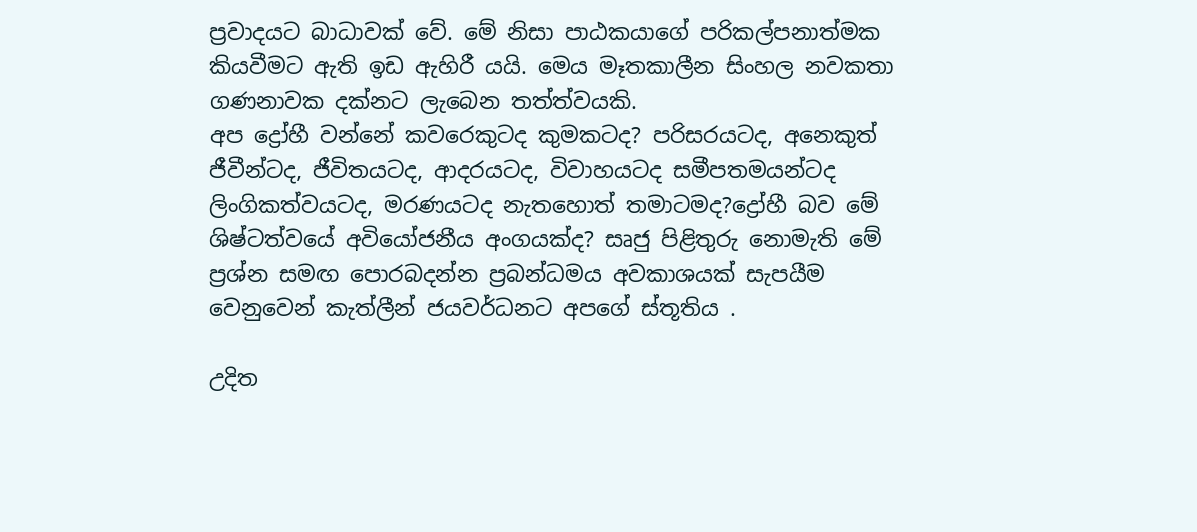ප්‍රවාදයට බාධාවක් වේ. මේ නිසා පාඨකයාගේ පරිකල්පනාත්මක කියවීමට ඇති ඉඩ ඇහිරී යයි. මෙය මෑතකාලීන සිංහල නවකතා ගණනාවක දක්නට ලැබෙන තත්ත්වයකි.
අප ද්‍රෝහී වන්නේ කවරෙකුටද කුමකටද? පරිසරයටද, අනෙකුත් ජීවීන්ටද, ජීවිතයටද, ආදරයටද, විවාහයටද සමීපතමයන්ටද ලිංගිකත්වයටද, මරණයටද නැතහොත් තමාටමද?ද්‍රෝහී බව මේ ශිෂ්ටත්වයේ අවියෝජනීය අංගයක්ද? සෘජු පිළිතුරු නොමැති මේ ප්‍රශ්න සමඟ පොරබදන්න ප්‍රබන්ධමය අවකාශයක් සැපයීම වෙනුවෙන් කැත්ලීන් ජයවර්ධනට අපගේ ස්තූතිය .

උදිත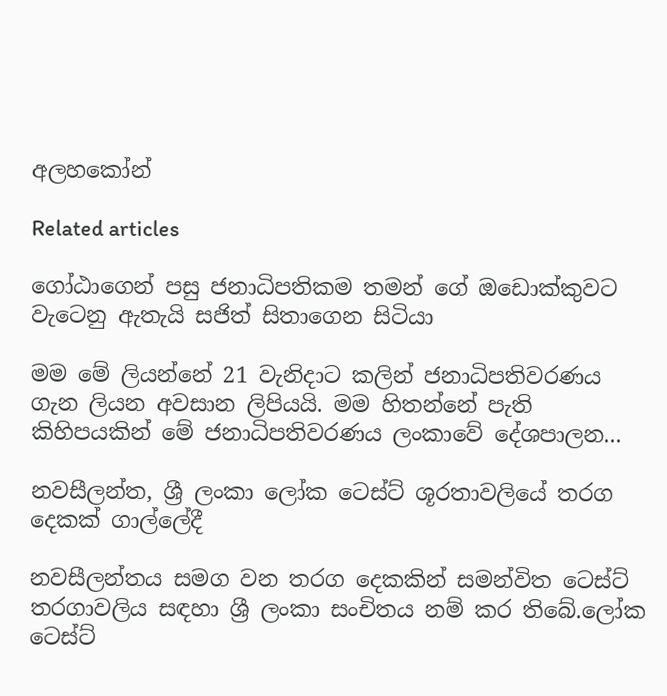අලහකෝන්

Related articles

ගෝඨාගෙන් පසු ජනාධිපතිකම තමන් ගේ ඔඩොක්කුවට වැටෙනු ඇතැයි සජිත් සිතාගෙන සිටියා

මම මේ ලියන්නේ 21 වැනිදාට කලින් ජනාධිපතිවරණය ගැන ලියන අවසාන ලිපියයි. මම හිතන්නේ පැති කිහිපයකින් මේ ජනාධිපතිවරණය ලංකාවේ දේශපාලන...

නවසීලන්ත, ශ්‍රී ලංකා ලෝක ටෙස්ට් ශූරතාවලියේ තරග දෙකක් ගාල්ලේදී

නවසීලන්තය සමග වන තරග දෙකකින් සමන්විත ටෙස්ට් තරගාවලිය සඳහා ශ්‍රී ලංකා සංචිතය නම් කර තිබේ.ලෝක ටෙස්ට්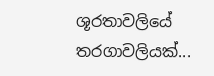ශූරතාවලියේ තරගාවලියක්...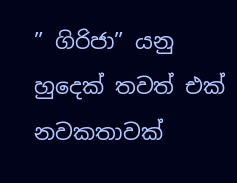” ගිරිජා” යනු හුදෙක් තවත් එක් නවකතාවක්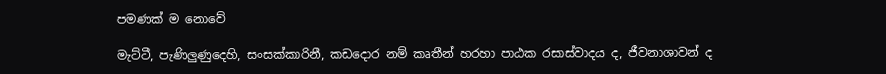පමණක් ම නොවේ

මැට්ටී, පැණිලුණුදෙහි, සංසක්කාරිනී, කඩදොර නම් කෘතීන් හරහා පාඨක රසාස්වාදය ද, ජීවනාශාවන් ද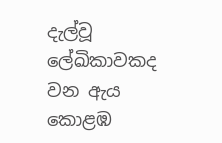දැල්වූ ලේඛිකාවකද වන ඇය කොළඹ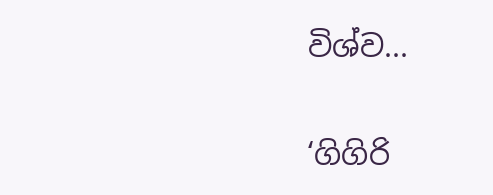විශ්ව...

‘ගිගිරි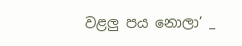වළලු පය නොලා’ _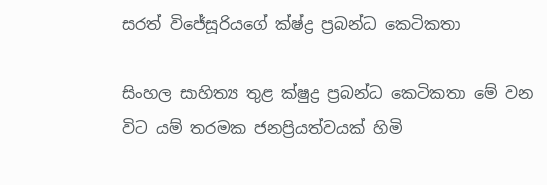සරත් විජේසූරියගේ ක්ෂ්ද්‍ර ප්‍රබන්ධ කෙටිකතා

සිංහල සාහිත්‍ය තුළ ක්ෂුද්‍ර ප්‍රබන්ධ කෙටිකතා මේ වන විට යම් තරමක ජනප්‍රියත්වයක් හිමි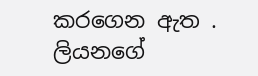කරගෙන ඇත . ලියනගේ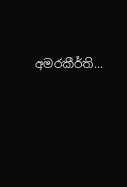අමරකීර්ති...